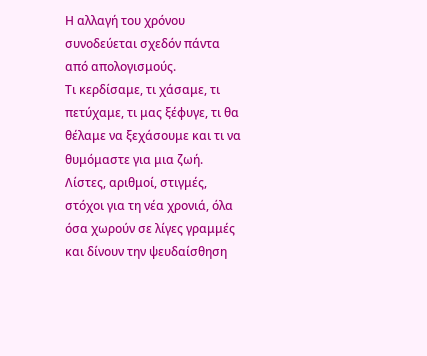Η αλλαγή του χρόνου συνοδεύεται σχεδόν πάντα από απολογισμούς.
Τι κερδίσαμε, τι χάσαμε, τι πετύχαμε, τι μας ξέφυγε, τι θα θέλαμε να ξεχάσουμε και τι να θυμόμαστε για μια ζωή. Λίστες, αριθμοί, στιγμές, στόχοι για τη νέα χρονιά, όλα όσα χωρούν σε λίγες γραμμές και δίνουν την ψευδαίσθηση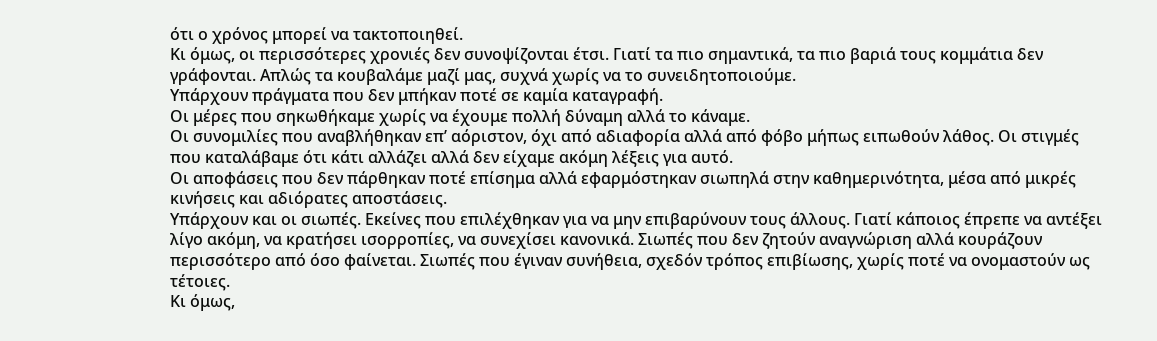ότι ο χρόνος μπορεί να τακτοποιηθεί.
Κι όμως, οι περισσότερες χρονιές δεν συνοψίζονται έτσι. Γιατί τα πιο σημαντικά, τα πιο βαριά τους κομμάτια δεν γράφονται. Απλώς τα κουβαλάμε μαζί μας, συχνά χωρίς να το συνειδητοποιούμε.
Υπάρχουν πράγματα που δεν μπήκαν ποτέ σε καμία καταγραφή.
Οι μέρες που σηκωθήκαμε χωρίς να έχουμε πολλή δύναμη αλλά το κάναμε.
Οι συνομιλίες που αναβλήθηκαν επ’ αόριστον, όχι από αδιαφορία αλλά από φόβο μήπως ειπωθούν λάθος. Οι στιγμές που καταλάβαμε ότι κάτι αλλάζει αλλά δεν είχαμε ακόμη λέξεις για αυτό.
Οι αποφάσεις που δεν πάρθηκαν ποτέ επίσημα αλλά εφαρμόστηκαν σιωπηλά στην καθημερινότητα, μέσα από μικρές κινήσεις και αδιόρατες αποστάσεις.
Υπάρχουν και οι σιωπές. Εκείνες που επιλέχθηκαν για να μην επιβαρύνουν τους άλλους. Γιατί κάποιος έπρεπε να αντέξει λίγο ακόμη, να κρατήσει ισορροπίες, να συνεχίσει κανονικά. Σιωπές που δεν ζητούν αναγνώριση αλλά κουράζουν περισσότερο από όσο φαίνεται. Σιωπές που έγιναν συνήθεια, σχεδόν τρόπος επιβίωσης, χωρίς ποτέ να ονομαστούν ως τέτοιες.
Κι όμως,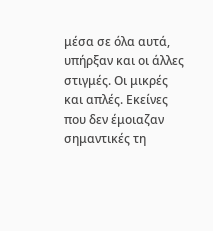μέσα σε όλα αυτά, υπήρξαν και οι άλλες στιγμές. Οι μικρές και απλές. Εκείνες που δεν έμοιαζαν σημαντικές τη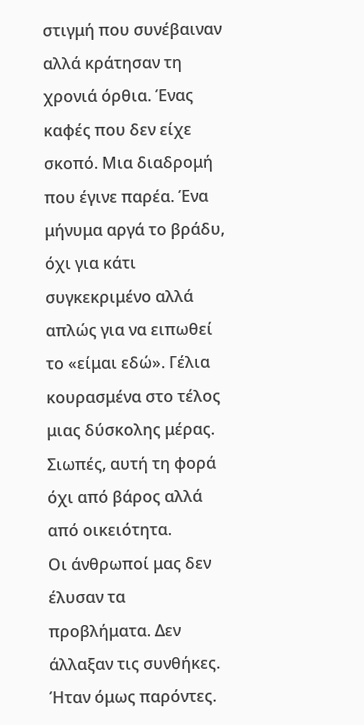στιγμή που συνέβαιναν αλλά κράτησαν τη χρονιά όρθια. Ένας καφές που δεν είχε σκοπό. Μια διαδρομή που έγινε παρέα. Ένα μήνυμα αργά το βράδυ, όχι για κάτι συγκεκριμένο αλλά απλώς για να ειπωθεί το «είμαι εδώ». Γέλια κουρασμένα στο τέλος μιας δύσκολης μέρας. Σιωπές, αυτή τη φορά όχι από βάρος αλλά από οικειότητα.
Οι άνθρωποί μας δεν έλυσαν τα προβλήματα. Δεν άλλαξαν τις συνθήκες. Ήταν όμως παρόντες.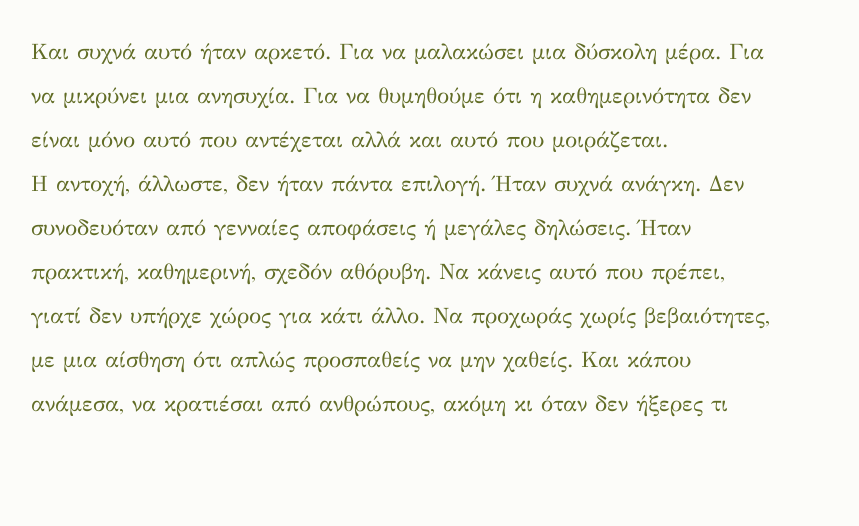Και συχνά αυτό ήταν αρκετό. Για να μαλακώσει μια δύσκολη μέρα. Για να μικρύνει μια ανησυχία. Για να θυμηθούμε ότι η καθημερινότητα δεν είναι μόνο αυτό που αντέχεται αλλά και αυτό που μοιράζεται.
Η αντοχή, άλλωστε, δεν ήταν πάντα επιλογή. Ήταν συχνά ανάγκη. Δεν συνοδευόταν από γενναίες αποφάσεις ή μεγάλες δηλώσεις. Ήταν πρακτική, καθημερινή, σχεδόν αθόρυβη. Να κάνεις αυτό που πρέπει, γιατί δεν υπήρχε χώρος για κάτι άλλο. Να προχωράς χωρίς βεβαιότητες, με μια αίσθηση ότι απλώς προσπαθείς να μην χαθείς. Και κάπου ανάμεσα, να κρατιέσαι από ανθρώπους, ακόμη κι όταν δεν ήξερες τι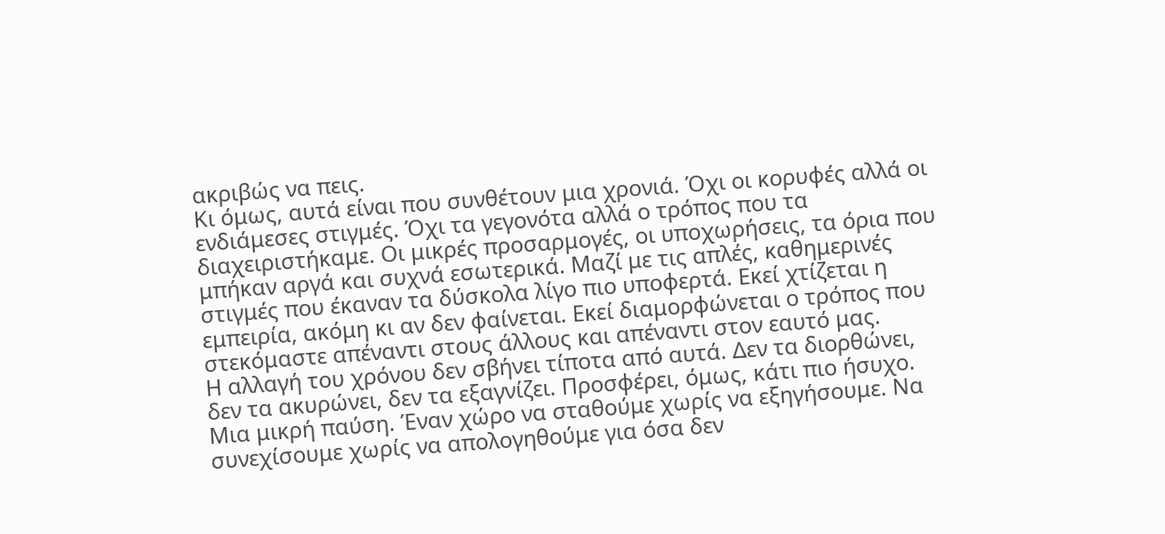ακριβώς να πεις.
Κι όμως, αυτά είναι που συνθέτουν μια χρονιά. Όχι οι κορυφές αλλά οι ενδιάμεσες στιγμές. Όχι τα γεγονότα αλλά ο τρόπος που τα διαχειριστήκαμε. Οι μικρές προσαρμογές, οι υποχωρήσεις, τα όρια που μπήκαν αργά και συχνά εσωτερικά. Μαζί με τις απλές, καθημερινές στιγμές που έκαναν τα δύσκολα λίγο πιο υποφερτά. Εκεί χτίζεται η εμπειρία, ακόμη κι αν δεν φαίνεται. Εκεί διαμορφώνεται ο τρόπος που στεκόμαστε απέναντι στους άλλους και απέναντι στον εαυτό μας.
Η αλλαγή του χρόνου δεν σβήνει τίποτα από αυτά. Δεν τα διορθώνει, δεν τα ακυρώνει, δεν τα εξαγνίζει. Προσφέρει, όμως, κάτι πιο ήσυχο. Μια μικρή παύση. Έναν χώρο να σταθούμε χωρίς να εξηγήσουμε. Να συνεχίσουμε χωρίς να απολογηθούμε για όσα δεν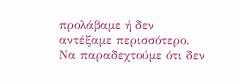προλάβαμε ή δεν αντέξαμε περισσότερο. Να παραδεχτούμε ότι δεν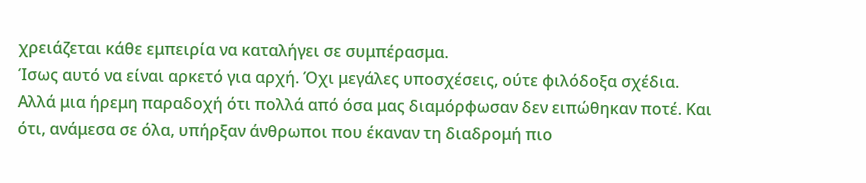χρειάζεται κάθε εμπειρία να καταλήγει σε συμπέρασμα.
Ίσως αυτό να είναι αρκετό για αρχή. Όχι μεγάλες υποσχέσεις, ούτε φιλόδοξα σχέδια. Αλλά μια ήρεμη παραδοχή ότι πολλά από όσα μας διαμόρφωσαν δεν ειπώθηκαν ποτέ. Και ότι, ανάμεσα σε όλα, υπήρξαν άνθρωποι που έκαναν τη διαδρομή πιο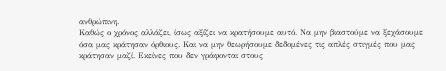ανθρώπινη.
Καθώς ο χρόνος αλλάζει, ίσως αξίζει να κρατήσουμε αυτό. Να μην βιαστούμε να ξεχάσουμε όσα μας κράτησαν όρθιους. Και να μην θεωρήσουμε δεδομένες τις απλές στιγμές που μας κράτησαν μαζί. Εκείνες που δεν γράφονται στους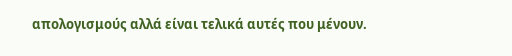απολογισμούς αλλά είναι τελικά αυτές που μένουν.